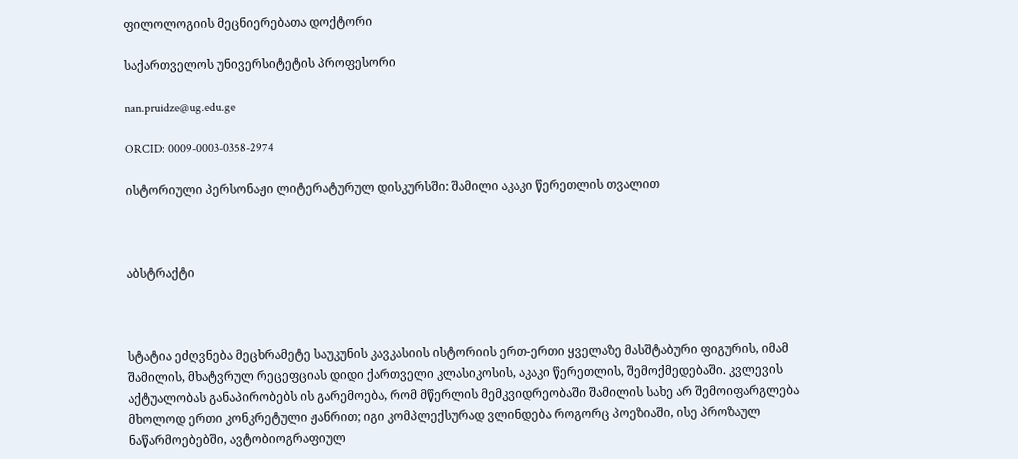ფილოლოგიის მეცნიერებათა დოქტორი

საქართველოს უნივერსიტეტის პროფესორი

nan.pruidze@ug.edu.ge

ORCID: 0009-0003-0358-2974

ისტორიული პერსონაჟი ლიტერატურულ დისკურსში: შამილი აკაკი წერეთლის თვალით



აბსტრაქტი



სტატია ეძღვნება მეცხრამეტე საუკუნის კავკასიის ისტორიის ერთ-ერთი ყველაზე მასშტაბური ფიგურის, იმამ შამილის, მხატვრულ რეცეფციას დიდი ქართველი კლასიკოსის, აკაკი წერეთლის, შემოქმედებაში. კვლევის აქტუალობას განაპირობებს ის გარემოება, რომ მწერლის მემკვიდრეობაში შამილის სახე არ შემოიფარგლება მხოლოდ ერთი კონკრეტული ჟანრით; იგი კომპლექსურად ვლინდება როგორც პოეზიაში, ისე პროზაულ ნაწარმოებებში, ავტობიოგრაფიულ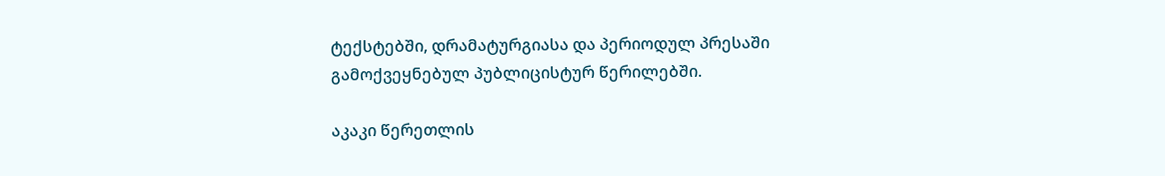ტექსტებში, დრამატურგიასა და პერიოდულ პრესაში გამოქვეყნებულ პუბლიცისტურ წერილებში.

აკაკი წერეთლის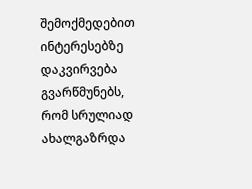შემოქმედებით ინტერესებზე დაკვირვება გვარწმუნებს, რომ სრულიად ახალგაზრდა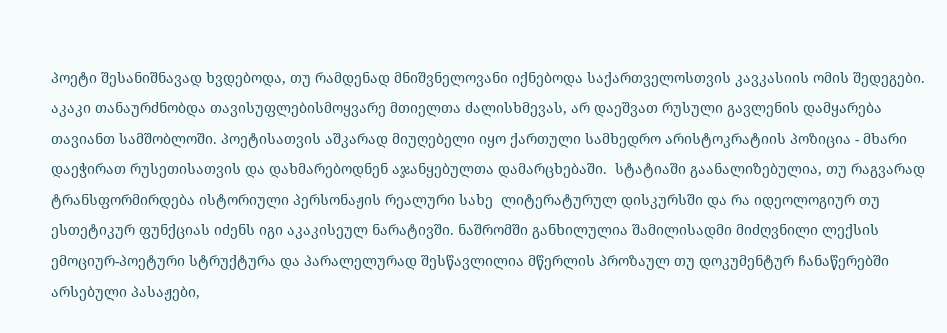პოეტი შესანიშნავად ხვდებოდა, თუ რამდენად მნიშვნელოვანი იქნებოდა საქართველოსთვის კავკასიის ომის შედეგები. აკაკი თანაურძნობდა თავისუფლებისმოყვარე მთიელთა ძალისხმევას, არ დაეშვათ რუსული გავლენის დამყარება თავიანთ სამშობლოში. პოეტისათვის აშკარად მიუღებელი იყო ქართული სამხედრო არისტოკრატიის პოზიცია - მხარი დაეჭირათ რუსეთისათვის და დახმარებოდნენ აჯანყებულთა დამარცხებაში.  სტატიაში გაანალიზებულია, თუ რაგვარად ტრანსფორმირდება ისტორიული პერსონაჟის რეალური სახე  ლიტერატურულ დისკურსში და რა იდეოლოგიურ თუ ესთეტიკურ ფუნქციას იძენს იგი აკაკისეულ ნარატივში. ნაშრომში განხილულია შამილისადმი მიძღვნილი ლექსის ემოციურ-პოეტური სტრუქტურა და პარალელურად შესწავლილია მწერლის პროზაულ თუ დოკუმენტურ ჩანაწერებში არსებული პასაჟები,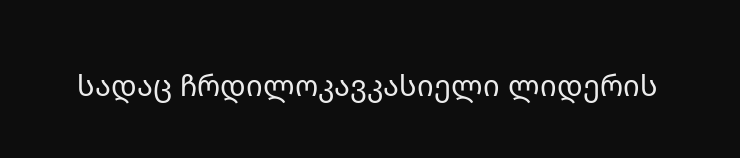სადაც ჩრდილოკავკასიელი ლიდერის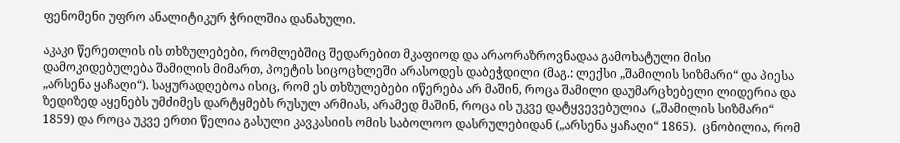ფენომენი უფრო ანალიტიკურ ჭრილშია დანახული.

აკაკი წერეთლის ის თხზულებები, რომლებშიც შედარებით მკაფიოდ და არაორაზროვნადაა გამოხატული მისი დამოკიდებულება შამილის მიმართ, პოეტის სიცოცხლეში არასოდეს დაბეჭდილი (მაგ.: ლექსი „შამილის სიზმარი“ და პიესა „არსენა ყაჩაღი“). საყურადღებოა ისიც, რომ ეს თხზულებები იწერება არ მაშინ, როცა შამილი დაუმარცხებელი ლიდერია და ზედიზედ აყენებს უმძიმეს დარტყმებს რუსულ არმიას, არამედ მაშინ, როცა ის უკვე დატყვევებულია  („შამილის სიზმარი“ 1859) და როცა უკვე ერთი წელია გასული კავკასიის ომის საბოლოო დასრულებიდან („არსენა ყაჩაღი“ 1865).  ცნობილია, რომ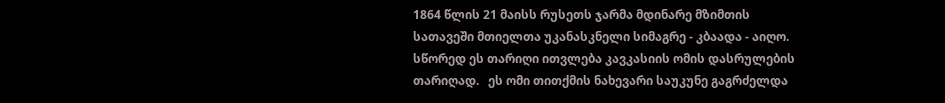1864 წლის 21 მაისს რუსეთს ჯარმა მდინარე მზიმთის სათავეში მთიელთა უკანასკნელი სიმაგრე - კბაადა - აიღო. სწორედ ეს თარიღი ითვლება კავკასიის ომის დასრულების თარიღად.   ეს ომი თითქმის ნახევარი საუკუნე გაგრძელდა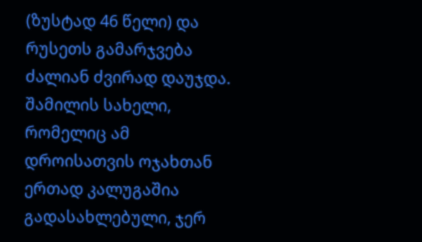(ზუსტად 46 წელი) და რუსეთს გამარჯვება ძალიან ძვირად დაუჯდა. შამილის სახელი, რომელიც ამ დროისათვის ოჯახთან ერთად კალუგაშია გადასახლებული, ჯერ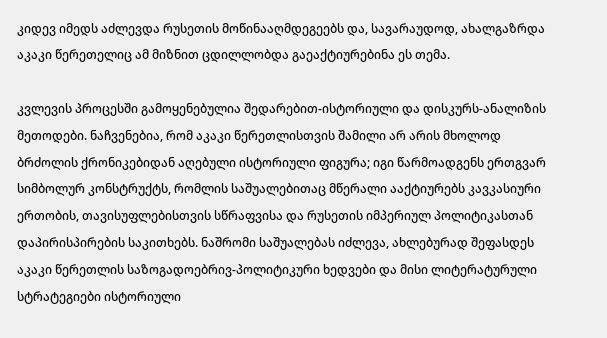კიდევ იმედს აძლევდა რუსეთის მოწინააღმდეგეებს და, სავარაუდოდ, ახალგაზრდა აკაკი წერეთელიც ამ მიზნით ცდილლობდა გაეაქტიურებინა ეს თემა.

კვლევის პროცესში გამოყენებულია შედარებით-ისტორიული და დისკურს-ანალიზის მეთოდები. ნაჩვენებია, რომ აკაკი წერეთლისთვის შამილი არ არის მხოლოდ ბრძოლის ქრონიკებიდან აღებული ისტორიული ფიგურა; იგი წარმოადგენს ერთგვარ სიმბოლურ კონსტრუქტს, რომლის საშუალებითაც მწერალი ააქტიურებს კავკასიური ერთობის, თავისუფლებისთვის სწრაფვისა და რუსეთის იმპერიულ პოლიტიკასთან დაპირისპირების საკითხებს. ნაშრომი საშუალებას იძლევა, ახლებურად შეფასდეს აკაკი წერეთლის საზოგადოებრივ-პოლიტიკური ხედვები და მისი ლიტერატურული სტრატეგიები ისტორიული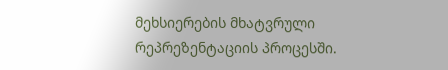მეხსიერების მხატვრული რეპრეზენტაციის პროცესში.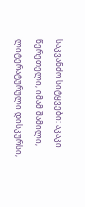საკვანძო სიტყვები: აკაკი წერეთელი, იმამ შამილი, ლიტერატურული დისკურსი,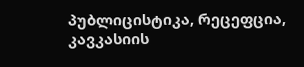პუბლიცისტიკა, რეცეფცია, კავკასიის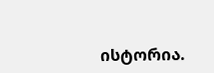ისტორია.